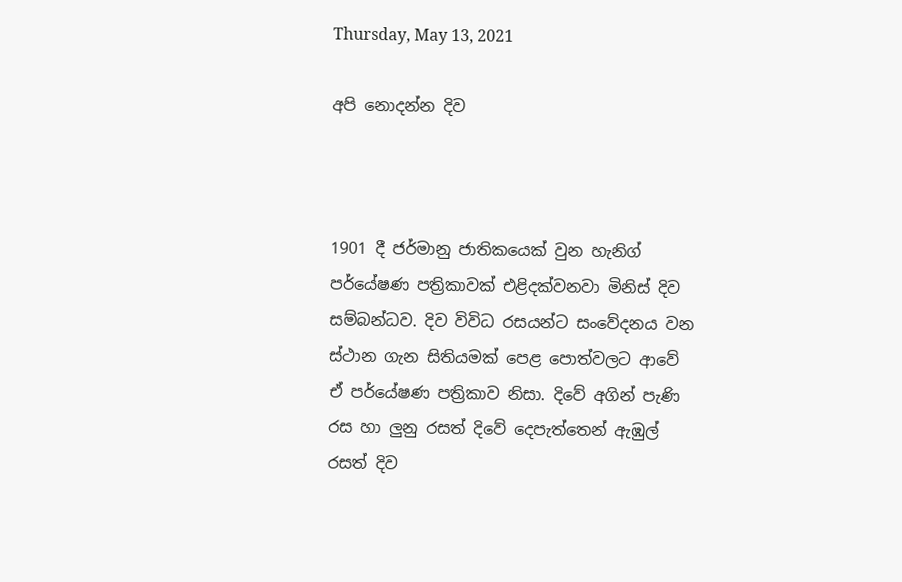Thursday, May 13, 2021

අපි නොදන්න දිව



1901 දී ජර්මානු ජාතිකයෙක් වුන හැනිග් පර්යේෂණ පත්‍රිකාවක් එළිදක්වනවා මිනිස් දිව සම්බන්ධව. දිව විවිධ රසයන්ට සංවේදනය වන ස්ථාන ගැන සිතියමක් පෙළ පොත්වලට ආවේ ඒ පර්යේෂණ පත්‍රිකාව නිසා. දිවේ අගින් පැණි රස හා ලුනු රසත් දිවේ දෙපැත්තෙන් ඇඹුල් රසත් දිව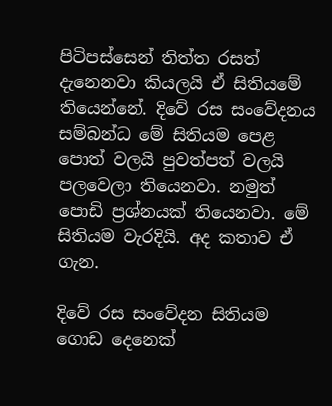පිටිපස්සෙන් තිත්ත රසත් දැනෙනවා කියලයි ඒ සිතියමේ තියෙන්නේ. දිවේ රස සංවේදනය සම්බන්ධ මේ සිතියම පෙළ පොත් වලයි පුවත්පත් වලයි පලවෙලා තියෙනවා. නමුත් පොඩි ප්‍රශ්නයක් තියෙනවා. මේ සිතියම වැරදියි. අද කතාව ඒ ගැන.

දිවේ රස සංවේදන සිතියම ගොඩ දෙනෙක්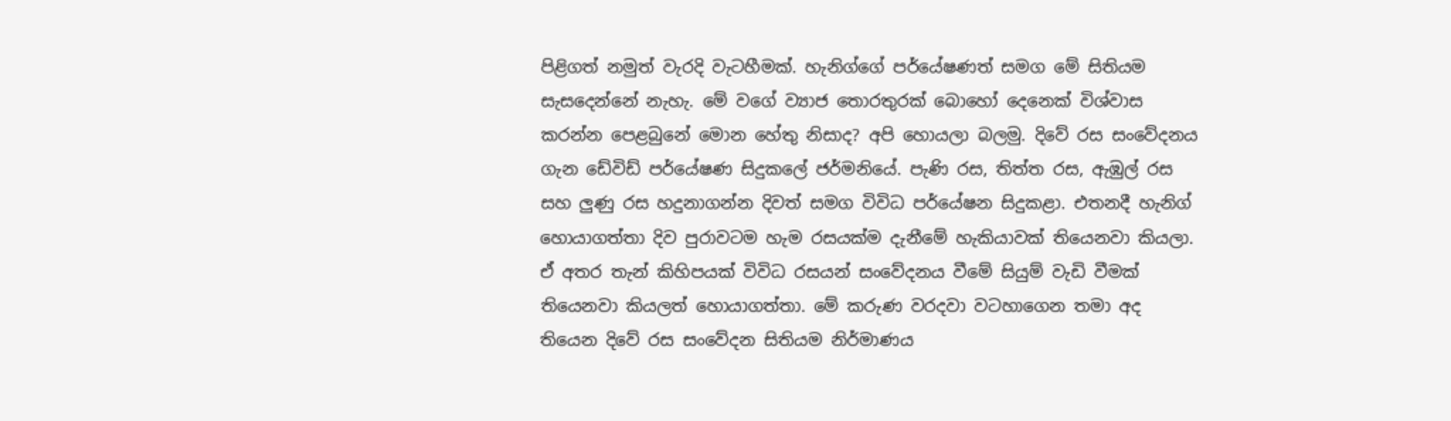පිළිගත් නමුත් වැරදි වැටහීමක්. හැනිග්ගේ පර්යේෂණත් සමග මේ සිතියම සැසදෙන්නේ නැහැ. මේ වගේ ව්‍යාජ තොරතුරක් බොහෝ දෙනෙක් විශ්වාස කරන්න පෙළබුනේ මොන හේතු නිසාද? අපි හොයලා බලමු. දිවේ රස සංවේදනය ගැන ඩේවිඩ් පර්යේෂණ සිදුකලේ ජර්මනියේ. පැණි රස, තිත්ත රස, ඇඹුල් රස සහ ලුණු රස හදුනාගන්න දිවත් සමග විවිධ පර්යේෂන සිදුකළා. එතනදී හැනිග් හොයාගත්තා දිව පුරාවටම හැම රසයක්ම දැනීමේ හැකියාවක් තියෙනවා කියලා. ඒ අතර තැන් කිහිපයක් විවිධ රසයන් සංවේදනය වීමේ සියුම් වැඩි වීමක් තියෙනවා කියලත් හොයාගත්තා. මේ කරුණ වරදවා වටහාගෙන තමා අද තියෙන දිවේ රස සංවේදන සිතියම නිර්මාණය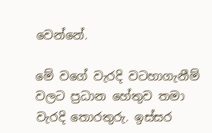වෙන්නේ.

මේ වගේ වැරදි වටහාගැනීම් වලට ප්‍රධාන හේතුව තමා වැරදි තොරතුරු. ඉස්සර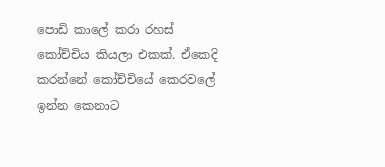පොඩි කාලේ කරා රහස් කෝච්චිය කියලා එකක්. ඒකෙදි කරන්නේ කෝච්චියේ කෙරවලේ ඉන්න කෙනාට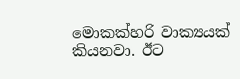මොකක්හරි වාක්‍යයක් කියනවා. ඊට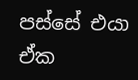පස්සේ එයා ඒක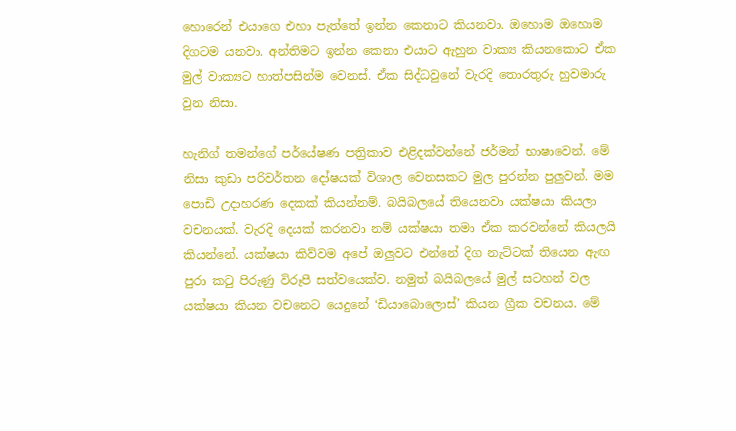හොරෙන් එයාගෙ එහා පැත්තේ ඉන්න කෙනාට කියනවා. ඔහොම ඔහොම දිගටම යනවා. අන්තිමට ඉන්න කෙනා එයාට ඇහුන වාක්‍ය කියනකොට ඒක මුල් වාක්‍යට හාත්පසින්ම වෙනස්. ඒක සිද්ධවුනේ වැරදි තොරතුරු හුවමාරු වුන නිසා.

හැනිග් තමන්ගේ පර්යේෂණ පත්‍රිකාව එළිදක්වන්නේ ජර්මන් භාෂාවෙන්. මේ නිසා කුඩා පරිවර්තන දෝෂයක් විශාල වෙනසකට මුල පුරන්න පුලුවන්. මම පොඩි උදාහරණ දෙකක් කියන්නම්. බයිබලයේ තියෙනවා යක්ෂයා කියලා වචනයක්. වැරදි දෙයක් කරනවා නම් යක්ෂයා තමා ඒක කරවන්නේ කියලයි කියන්නේ. යක්ෂයා කිව්වම අපේ ඔලුවට එන්නේ දිග නැට්ටක් තියෙන ඇඟ පුරා කටු පිරුණු විරූපී සත්වයෙක්ව. නමුත් බයිබලයේ මුල් සටහන් වල යක්ෂයා කියන වචනෙට යෙදුනේ ‘ඩියාබොලොස්’ කියන ග්‍රීක වචනය. මේ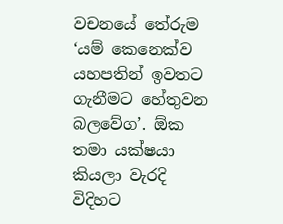වචනයේ තේරුම ‘යම් කෙනෙක්ව යහපතින් ඉවතට ගැනීමට හේතුවන බලවේග’. ඕක තමා යක්ෂයා කියලා වැරදි විදිහට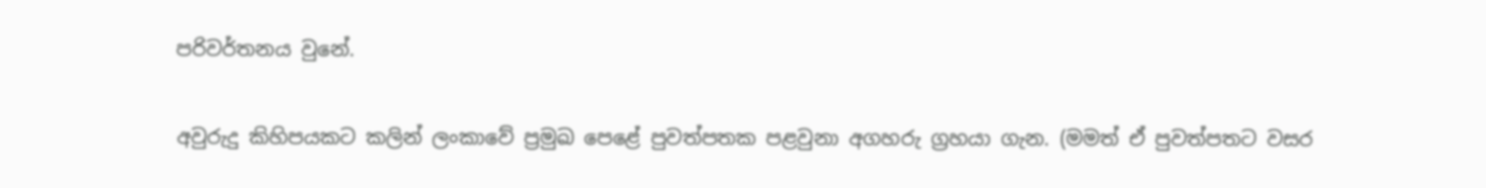පරිවර්තනය වුනේ.

අවුරුදු කිහිපයකට කලින් ලංකාවේ ප්‍රමුඛ පෙළේ පුවත්පතක පළවුනා අගහරු ග්‍රහයා ගැන. (මමත් ඒ පුවත්පතට වසර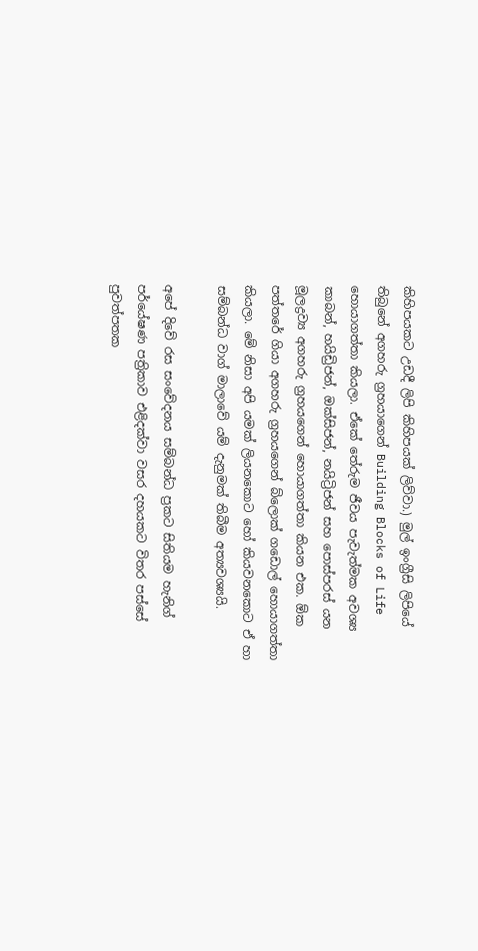කිහිපයකට උඩදී ලිපි කිහිපයක් ලිව්වා.) මුල් ඉංග්‍රීසි ලිපියේ තිබුනේ අගහරු ග්‍රහයාගෙන් Building Blocks of Life හොයාගත්තා කියලා. ඒකේ තේරුම ජීවය පැවැත්මක අවශ්‍ය කාබන්, හයිඩ්‍රිජන්, ඔක්සිජන්, නයිට්‍රිජන් සහ පොස්පරස් යන මූලද්‍රව්‍ය අගහරු ග්‍රහයගෙන් හොයාගත්තා කියන එක. ඕක පත්තරේ ගියා අගහරු ග්‍රහයගෙන් බ්ලොක් ගඩොල් හොයාගත්තා කියලා. මේ නිසා අපි යමක් ලියනකොට හෝ කියවනකොට ඒ හා සම්බන්ධ වාග් මාලාවේ යම් දැනුමක් තිබීම අත්‍යවශ්‍යයි.

අපේ දිවේ රස සංවේදනය සම්බන්ධ ප්‍රකට සිතියම හැනිග් පර්යේෂණ පත්‍රිකාව එළිදක්වා වසර දහයකට විතර පස්සේ පුවත්පතක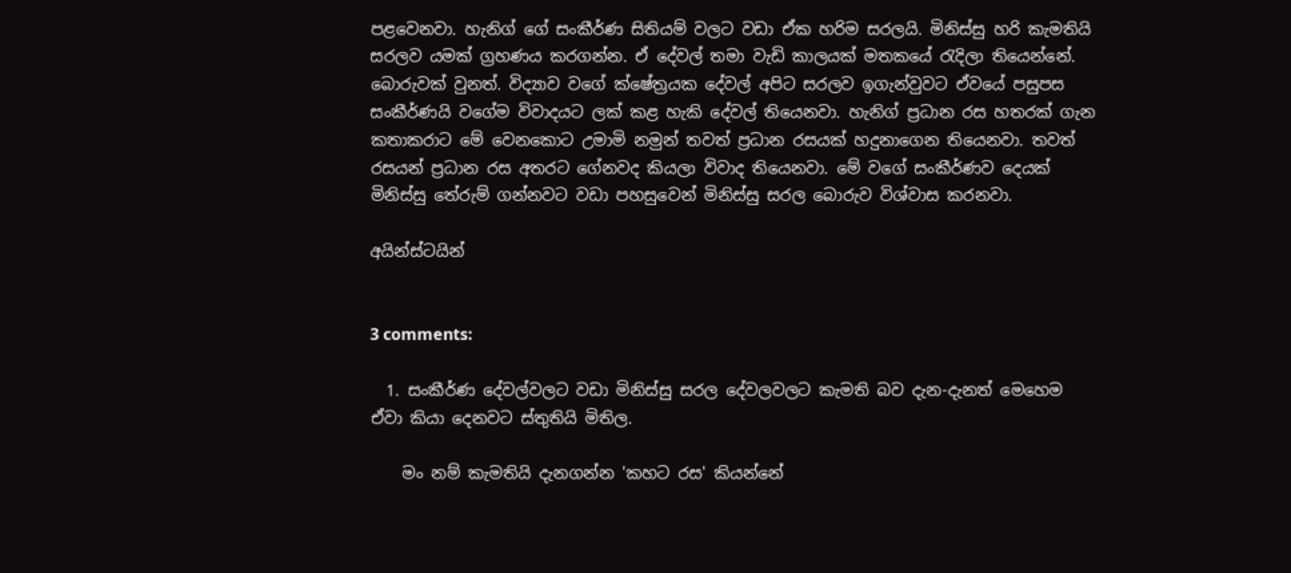පළවෙනවා. හැනිග් ගේ සංකීර්ණ සිතියම් වලට වඩා ඒක හරිම සරලයි. මිනිස්සු හරි කැමතියි සරලව යමක් ග්‍රහණය කරගන්න. ඒ දේවල් තමා වැඩි කාලයක් මතකයේ රැදිලා තියෙන්නේ. බොරුවක් වුනත්. විද්‍යාව වගේ ක්ෂේත්‍රයක දේවල් අපිට සරලව ඉගැන්වුවට ඒවයේ පසුපස සංකීර්ණයි වගේම විවාදයට ලක් කළ හැකි දේවල් තියෙනවා. හැනිග් ප්‍රධාන රස හතරක් ගැන කතාකරාට මේ වෙනකොට උමාමි නමුන් තවත් ප්‍රධාන රසයක් හදුනාගෙන තියෙනවා. තවත් රසයන් ප්‍රධාන රස අතරට ගේනවද කියලා විවාද තියෙනවා. මේ වගේ සංකීර්ණව දෙයක් මිනිස්සු තේරුම් ගන්නවට වඩා පහසුවෙන් මිනිස්සු සරල බොරුව විශ්වාස කරනවා.

අයින්ස්ටයින්


3 comments:

  1. සංකීර්ණ දේවල්වලට වඩා මිනිස්සු සරල දේවලවලට කැමති බව දැන-දැනත් මෙහෙම ඒවා කියා දෙනවට ස්තුතියි මිතිල.

    මං නම් කැමතියි දැනගන්න 'කහට රස' කියන්නේ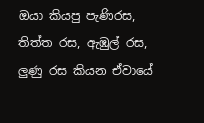ඔයා කියපු පැණිරස, තිත්ත රස, ඇඹුල් රස, ලුණු රස කියන ඒවායේ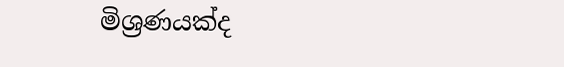මිශ්‍රණයක්ද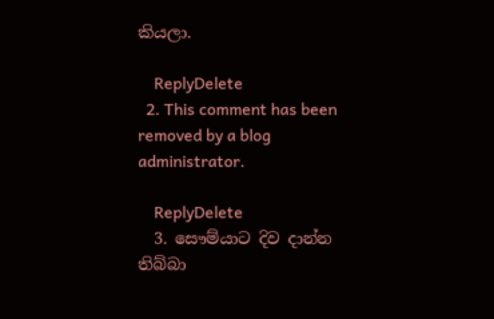කියලා.

    ReplyDelete
  2. This comment has been removed by a blog administrator.

    ReplyDelete
  3. සෞම්යාට දිව දාන්න තිබ්බා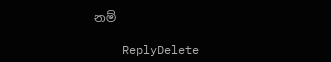නම්

    ReplyDelete